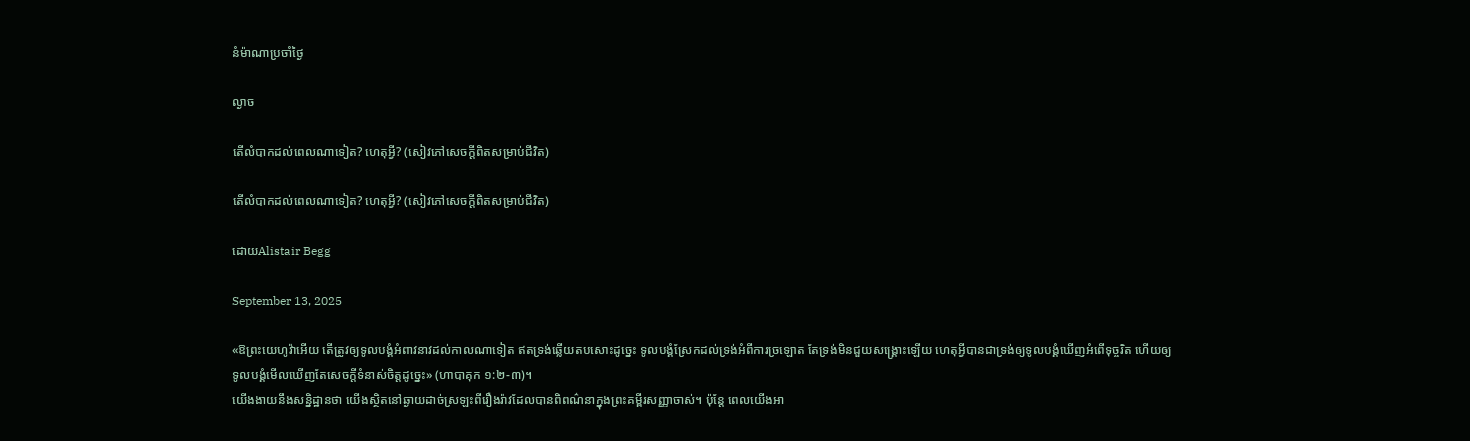នំម៉ាណាប្រចាំថ្ងៃ

ល្ងាច

តើលំបាកដល់ពេលណាទៀត? ហេតុអ្វី? (សៀវភៅសេចក្ដីពិតសម្រាប់ជីវិត)

តើលំបាកដល់ពេលណាទៀត? ហេតុអ្វី? (សៀវភៅសេចក្ដីពិតសម្រាប់ជីវិត)

ដោយAlistair Begg

September 13, 2025

«ឱព្រះយេហូវ៉ាអើយ តើត្រូវឲ្យទូលបង្គំអំពាវនាវដល់កាលណាទៀត ឥតទ្រង់ឆ្លើយតបសោះដូច្នេះ ទូលបង្គំស្រែកដល់ទ្រង់អំពីការច្រឡោត តែទ្រង់មិនជួយសង្គ្រោះឡើយ ហេតុអ្វីបានជាទ្រង់ឲ្យទូលបង្គំឃើញអំពើទុច្ចរិត ហើយឲ្យទូលបង្គំមើលឃើញតែសេចក្តីទំនាស់ចិត្តដូច្នេះ» (ហាបាគុក ១:២-៣)។
យើងងាយនឹងសន្និដ្ឋានថា យើងស្ថិតនៅឆ្ងាយដាច់ស្រឡះពីរឿងរ៉ាវដែលបានពិពណ៌នាក្នុងព្រះគម្ពីរសញ្ញាចាស់។ ប៉ុន្តែ ពេលយើងអា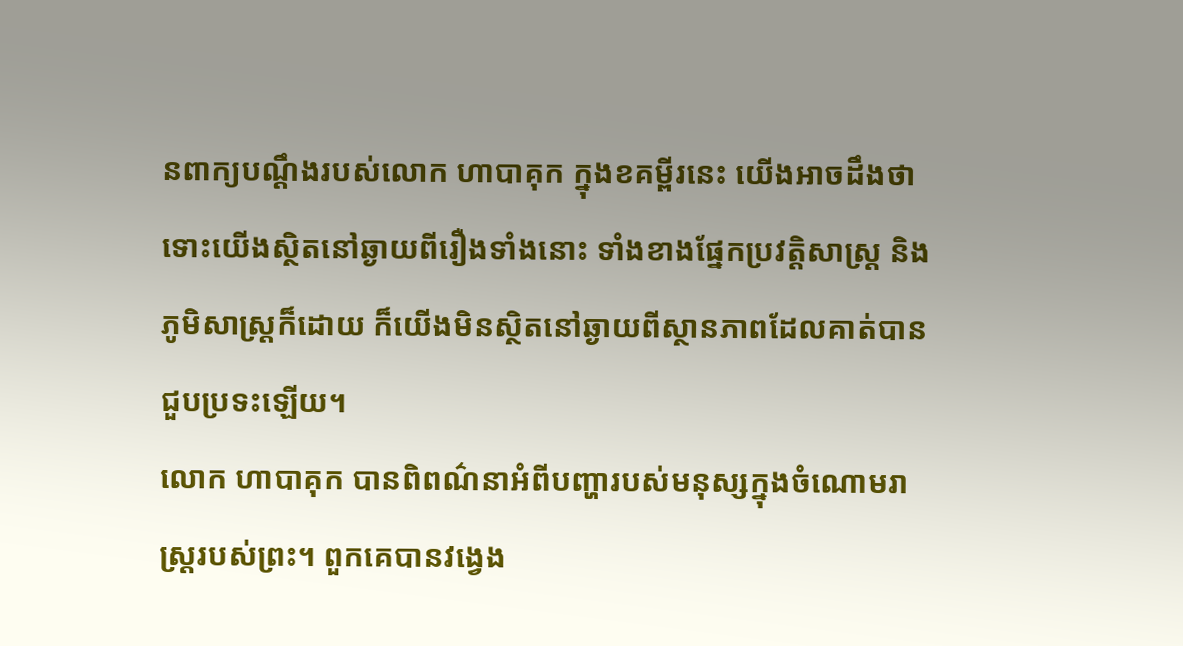នពាក្យបណ្ដឹងរបស់លោក ហាបាគុក ក្នុងខគម្ពីរនេះ យើងអាចដឹងថា ទោះយើងស្ថិតនៅឆ្ងាយពីរឿងទាំងនោះ ទាំងខាងផ្នែកប្រវត្តិសាស្ត្រ និងភូមិសាស្ត្រក៏ដោយ ក៏យើងមិនស្ថិតនៅឆ្ងាយពីស្ថានភាពដែលគាត់បានជួបប្រទះឡើយ។
លោក ហាបាគុក បានពិពណ៌នាអំពីបញ្ហារបស់មនុស្សក្នុងចំណោមរាស្ត្ររបស់ព្រះ។ ពួកគេបានវង្វេង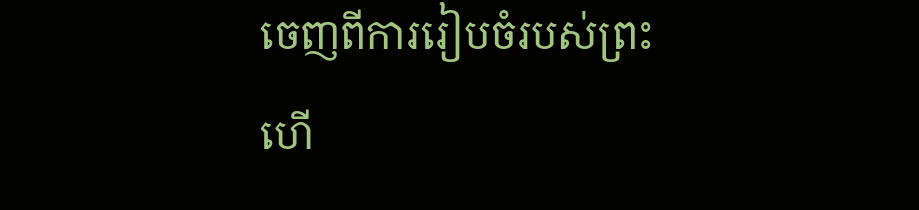ចេញពីការរៀបចំរបស់ព្រះ ហើ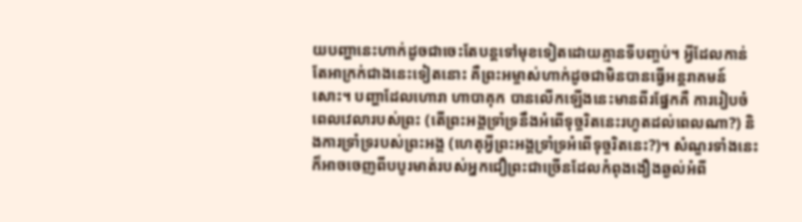យបញ្ហានេះហាក់ដូចជាចេះតែបន្តទៅមុខទៀតដោយគ្មានទីបញ្ចប់។ អ្វីដែលកាន់តែអាក្រក់ជាងនេះទៀតនោះ គឺព្រះអម្ចាស់ហាក់ដូចជាមិនបានធ្វើអន្តរាគមន៍សោះ។ បញ្ហាដែលហោរា ហាបាគុក បានលើកឡើងនេះមានពីរផ្នែកគឺ ការរៀបចំពេលវេលារបស់ព្រះ (តើព្រះអង្គទ្រាំទ្រនឹងអំពើទុច្ចរិតនេះរហូតដល់ពេលណា?) និងការទ្រាំទ្ររបស់ព្រះអង្គ (ហេតុអ្វីព្រះអង្គទ្រាំទ្រអំពើទុច្ចរិតនេះ?)។ សំណួរទាំងនេះក៏អាចចេញពីបបូរមាត់របស់អ្នកជឿព្រះជាច្រើនដែលកំពុងងឿងឆ្ងល់អំពី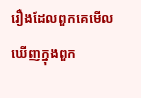រឿងដែលពួកគេមើលឃើញក្នុងពួក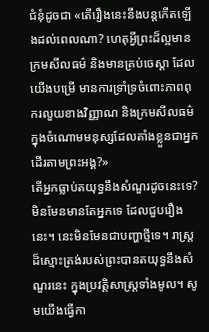ជំនុំដូចជា «តើរឿងនេះនឹងបន្តកើតឡើងដល់ពេលណា? ហេតុអ្វីព្រះដ៏ល្អមានក្រមសីលធម៌ និងមានគ្រប់ចេស្ដា ដែលយើងបម្រើ មានការទ្រាំទ្រចំពោះភាពពុករលួយខាងវិញ្ញាណ និងក្រមសីលធម៌ ក្នុងចំណោមមនុស្សដែលតាំងខ្លួនជាអ្នកដើរតាមព្រះអង្គ?»
តើអ្នកធ្លាប់តយុទ្ធនឹងសំណួរដូចនេះទេ? មិនមែនមានតែអ្នកទេ ដែលជួបរឿងនេះ។ នេះមិនមែនជាបញ្ហាថ្មីទេ។ រាស្ត្រដ៏ស្មោះត្រង់របស់ព្រះបានតយុទ្ធនឹងសំណួរនេះ ក្នុងប្រវត្តិសាស្ត្រទាំងមូល។ សូមយើងធ្វើកា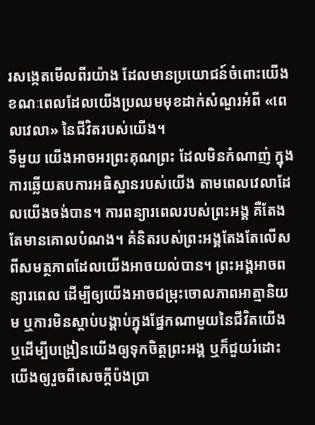រសង្កេតមើលពីរយ៉ាង ដែលមានប្រយោជន៍ចំពោះយើង ខណៈពេលដែលយើងប្រឈមមុខដាក់សំណួរអំពី «ពេលវេលា» នៃជីវិតរបស់យើង។
ទីមួយ យើងអាចអរព្រះគុណព្រះ ដែលមិនកំណាញ់ ក្នុងការឆ្លើយតបការអធិស្ឋានរបស់យើង តាមពេលវេលាដែលយើងចង់បាន។ ការពន្យារពេលរបស់ព្រះអង្គ គឺតែងតែមានគោលបំណង។ គំនិតរបស់ព្រះអង្គតែងតែលើសពីសមត្ថភាពដែលយើងអាចយល់បាន។ ព្រះអង្គអាចពន្យារពេល ដើម្បីឲ្យយើងអាចជម្រុះចោលភាពអាត្មានិយម ឬការមិនស្តាប់បង្គាប់ក្នុងផ្នែកណាមួយនៃជីវិតយើង ឬដើម្បីបង្រៀនយើងឲ្យទុកចិត្តព្រះអង្គ ឬក៏ជួយរំដោះយើងឲ្យរួចពីសេចក្តីប៉ងប្រា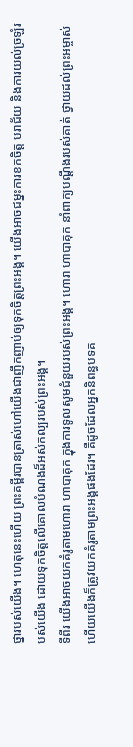ថ្នារបស់យើង។ ហេតុនេះហើយ ព្រះគម្ពីរបានត្រាស់ហៅយើងជាញឹកញាប់ឲ្យទុកចិត្តព្រះអង្គ។ យើងអាចជម្នះការខកចិត្ត បរាជ័យ និងការយល់ច្រឡំរបស់យើង ដោយទុកចិត្តលើគោលបំណងដ៏អស់កល្បរបស់ព្រះអង្គ។
ទីពីរ យើងអាចយកគំរូតាមហោរា ហាបាគុក ក្នុងការទូលសូមជំនួយរបស់ព្រះអង្គ។ ហោរា ហាបាគុក នាំពាក្យបណ្តឹងរបស់គាត់ ថ្វាយដល់ព្រះអម្ចាស់ ហើយយើងក៏ត្រូវយកគំរូតាមព្រះអង្គផងដែរ។ គឺដូចដែលអ្នកនិពន្ធបទគ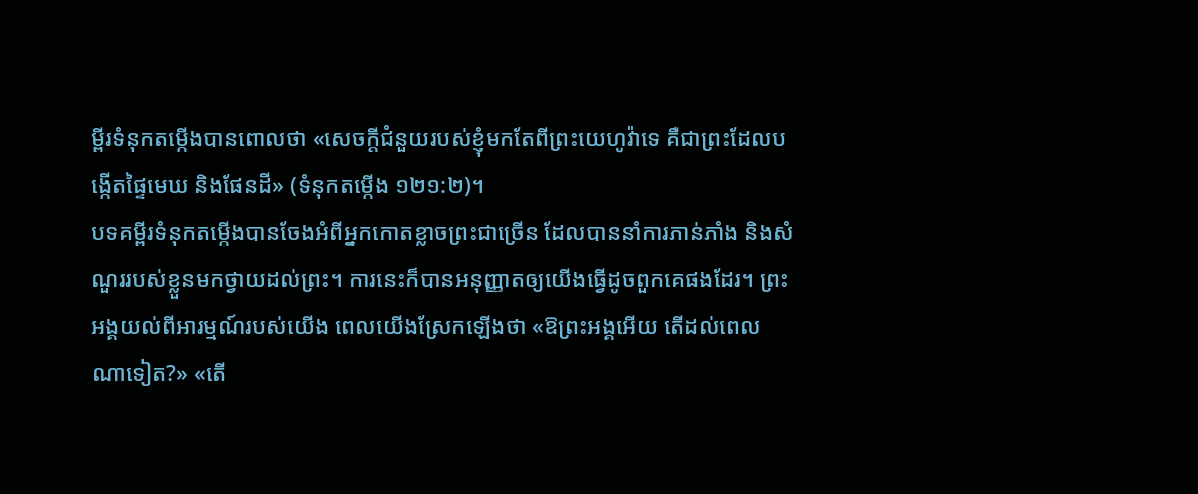ម្ពីរទំនុកតម្កើងបានពោលថា «សេចក្តីជំនួយរបស់ខ្ញុំមកតែពីព្រះយេហូវ៉ាទេ គឺជាព្រះដែលបង្កើតផ្ទៃមេឃ និងផែនដី» (ទំនុកតម្កើង ១២១:២)។
បទគម្ពីរទំនុកតម្កើងបានចែងអំពីអ្នកកោតខ្លាចព្រះជាច្រើន ដែលបាននាំការភាន់ភាំង និងសំណួររបស់ខ្លួនមកថ្វាយដល់ព្រះ។ ការនេះក៏បានអនុញ្ញាតឲ្យយើងធ្វើដូចពួកគេផងដែរ។ ព្រះអង្គយល់ពីអារម្មណ៍របស់យើង ពេលយើងស្រែកឡើងថា «ឱព្រះអង្គអើយ តើដល់ពេលណាទៀត?» «តើ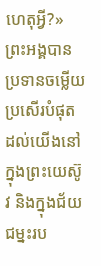ហេតុអ្វី?» ព្រះអង្គបានប្រទានចម្លើយប្រសើរបំផុតដល់យើងនៅក្នុងព្រះយេស៊ូវ និងក្នុងជ័យជម្នះរប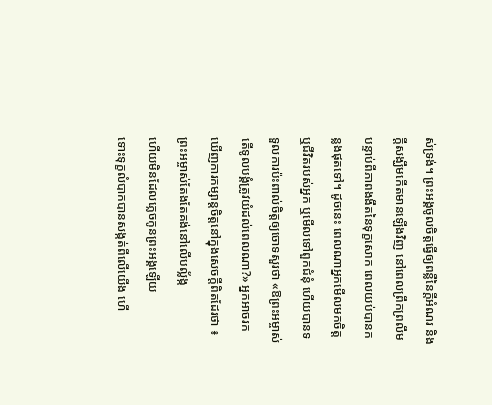ស់ទ្រង់។ ព្រះអង្គចូលចិត្តធ្វើឲ្យពន្លឺនៃក្តីអំណរ និងក្តីសង្ឃឹមកើតមានឡើងវិញ នៅពេលព្រឹកព្រលឹម បន្ទាប់ពីភាពងងឹតនៃទុក្ខសោក ពេលយប់បានកន្លងផុតទៅ។ ដូចនេះ ពេលណាអ្នកមើលមកចិត្ត ឬជីវិតរបស់អ្នក ឬមើលទៅពួកជំនុំ ហើយបានទទួលការប៉ះពាល់ចិត្តឲ្យចោទសួរថា «ឱព្រះអម្ចាស់ តើទូលបង្គំត្រូវយំដល់ពេលណា?» អ្នកអាចរកឃើញការកម្សាន្តចិត្តនៅក្នុងសេចក្តីពិតដែរថា ៖
ព្រះអម្ចាស់តែងតែគង់នៅលើបល្ល័ង្ក
ហើយមិនដែលភ្លេចកូនព្រះអង្គឡើយ
ទោះទុក្ខលំបាកបានសង្កត់ពីលើយើង ហើ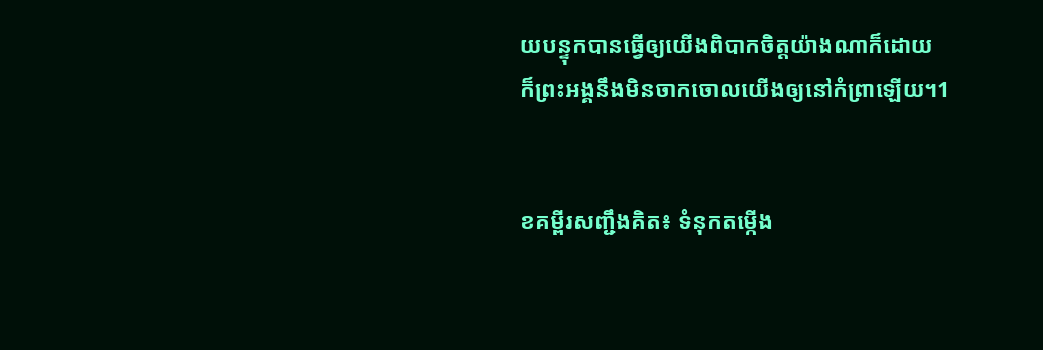យបន្ទុកបានធ្វើឲ្យយើងពិបាកចិត្តយ៉ាងណាក៏ដោយ
ក៏ព្រះអង្គនឹងមិនចាកចោលយើងឲ្យនៅកំព្រាឡើយ។1


ខគម្ពីរសញ្ជឹងគិត៖ ទំនុកតម្កើង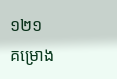១២១
គម្រោង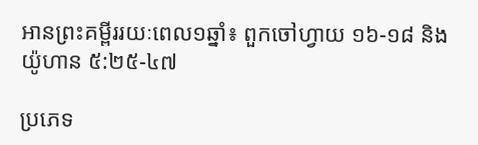អានព្រះគម្ពីររយៈពេល១ឆ្នាំ៖ ពួកចៅហ្វាយ ១៦-១៨ និងយ៉ូហាន ៥:២៥-៤៧

ប្រភេទ